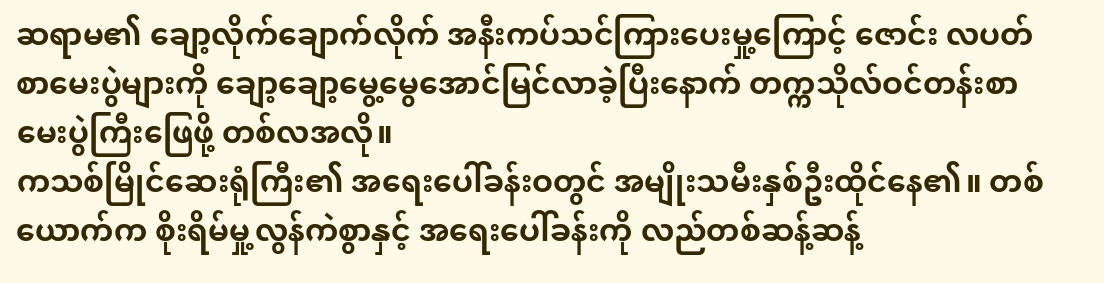ဆရာမ၏ ချော့လိုက်ချောက်လိုက် အနီးကပ်သင်ကြားပေးမှု့ကြောင့် ဇောင်း လပတ်စာမေးပွဲများကို ချော့ချော့မွေ့မွေအောင်မြင်လာခဲ့ပြီးနောက် တက္ကသိုလ်ဝင်တန်းစာမေးပွဲကြီးဖြေဖို့ တစ်လအလို။
ကသစ်မြိုင်ဆေးရုံကြီး၏ အရေးပေါ်ခန်းဝတွင် အမျိုးသမီးနှစ်ဦးထိုင်နေ၏။ တစ်ယောက်က စိုးရိမ်မှု့လွန်ကဲစွာနှင့် အရေးပေါ်ခန်းကို လည်တစ်ဆန့်ဆန့်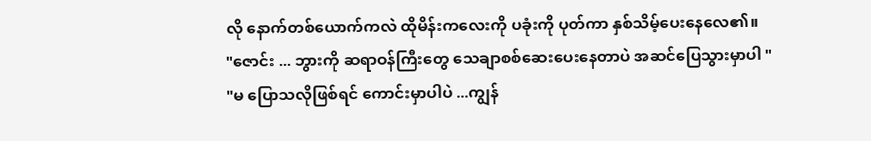လို နောက်တစ်ယောက်ကလဲ ထိုမိန်းကလေးကို ပခုံးကို ပုတ်ကာ နှစ်သိမ့်ပေးနေလေ၏။
"ဇောင်း ... ဘွားကို ဆရာဝန်ကြီးတွေ သေချာစစ်ဆေးပေးနေတာပဲ အဆင်ပြေသွားမှာပါ "
"မ ပြောသလိုဖြစ်ရင် ကောင်းမှာပါပဲ ...ကျွန်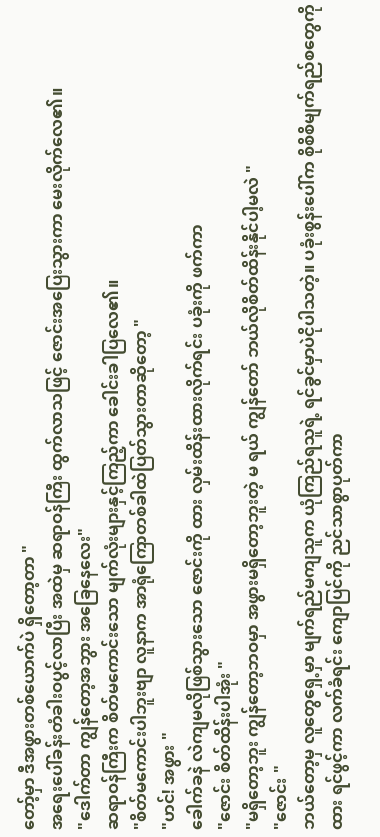တော့်မှာ ဒီအဖွားတစ်ယောက်ပဲ ရှိတော့တာ "
အရေးပေါ်ခန်းတံခါးဝပွင့်လာပြီး အထဲမှ ဆရာဝန်ကြီး ထွက်လာသဖြင့် ဇောင်းအပြေးသွားကာ မေးလိုက်လေ၏။
"ဒေါက်တာ ကျွန်တော့အဘွား အခြေနေလေး"
ဆရာဝန်ကြီးက စိတ်မကောင်းသော မျက်လုံးများနှင့်ကြည့်ကာ ခေါင်းခါပြလေ၏။
"စိတ်မကောင်းပါဘူးဗျာ လူနာက အာရုံကြောတစ်ခါထဲပြတ်သွားတာဆိုတော့ "
"ဟင်! အဖွား "
ခေါက်ခနဲ လဲကျမလိုဖြစ်သွားသော ဇောင်းကို ထား လှမ်းထိန်းထားလိုက်ရင်း ပခုံးကို ဖက်ကာ
"ဇောင်း စိတ်ထိန်းပါအုံး "
"မရှိတော့ဘူး ကျွန်တော့ဘဝမှာ အဖွားမရှိတော့ဘူးတဲ့ မ ရယ် ကျွန်တော် ဘယ်လိုစိတ်ထိန်းနိုင်ပါ့မလဲ "
"ဇောင်း "
ဘယ်တော့မှ လူတွေရှေ့မှာ မျက်ရည်မကျသူက ယုံကြည်ရသူရဲ့ ရင်ခွင်မှာပဲငိုပါသတဲ့။ ပခုံးစွန်းပေါ်က စိုစိစိမျက်ရည်စတွေကို ထား ရင်ဖွင့်ကာ လက်ခံရင်း ကျောပြင်ကို ညင်သာစွာပုတ်ကာ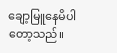ချော့မြူနေမိပါတော့သည်။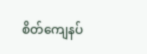စိတ်ကျေနပ်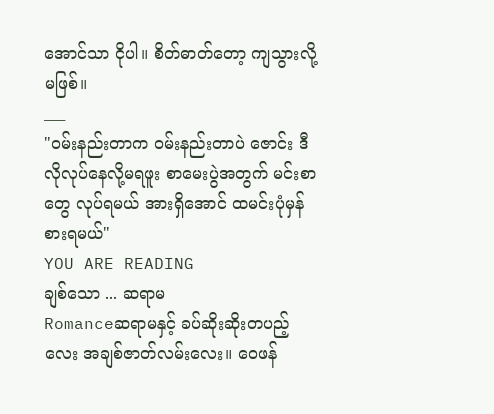အောင်သာ ငိုပါ။ စိတ်ဓာတ်တော့ ကျသွားလို့မဖြစ်။
___
"ဝမ်းနည်းတာက ဝမ်းနည်းတာပဲ ဇောင်း ဒီလိုလုပ်နေလို့မရဖူး စာမေးပွဲအတွက် မင်းစာတွေ လုပ်ရမယ် အားရှိအောင် ထမင်းပုံမှန်စားရမယ်"
YOU ARE READING
ချစ်သော ... ဆရာမ
Romanceဆရာမနှင့် ခပ်ဆိုးဆိုးတပည့်လေး အချစ်ဇာတ်လမ်းလေး။ ဝေဖန်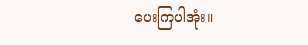ပေးကြပါအုံး။